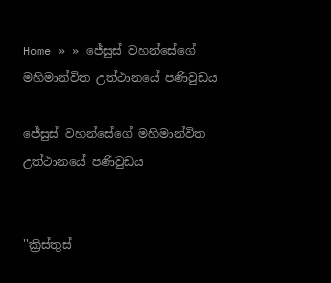Home » » ජේසුස් වහන්සේගේ මහිමාන්විත උත්ථානයේ පණිවුඩය

ජේසුස් වහන්සේගේ මහිමාන්විත උත්ථානයේ පණිවුඩය


''ක්‍රිස්තුස්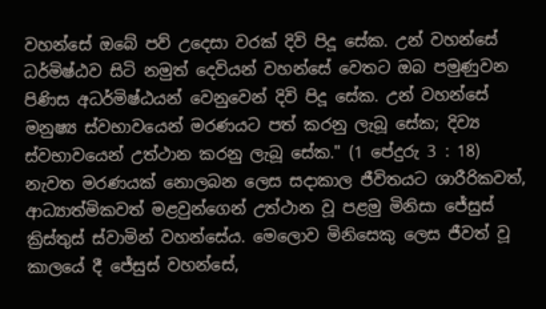වහන්සේ ඔබේ පව් උදෙසා වරක් දිවි පිදූ සේක. උන් වහන්සේ ධර්මිෂ්ඨව සිටි නමුත් දෙවියන් වහන්සේ වෙතට ඔබ පමුණුවන පිණිස අධර්මිෂ්ඨයන් වෙනුවෙන් දිවි පිදූ සේක. උන් වහන්සේ මනුෂ්‍ය ස්වභාවයෙන් මරණයට පත් කරනු ලැබූ සේක; දිව්‍ය ස්වභාවයෙන් උත්ථාන කරනු ලැබූ සේක." (1 පේදුරු 3 : 18)
නැවත මරණයක් නොලබන ලෙස සදාකාල ජීවිතයට ශාරීරිකවත්, ආධ්‍යාත්මිකවත් මළවුන්ගෙන් උත්ථාන වූ පළමු මිනිසා ජේසුස් ක්‍රිස්තුස් ස්වාමින් වහන්සේය. මෙලොව මිනිසෙකු ලෙස ජීවත් වූ කාලයේ දී ජේසුස් වහන්සේ,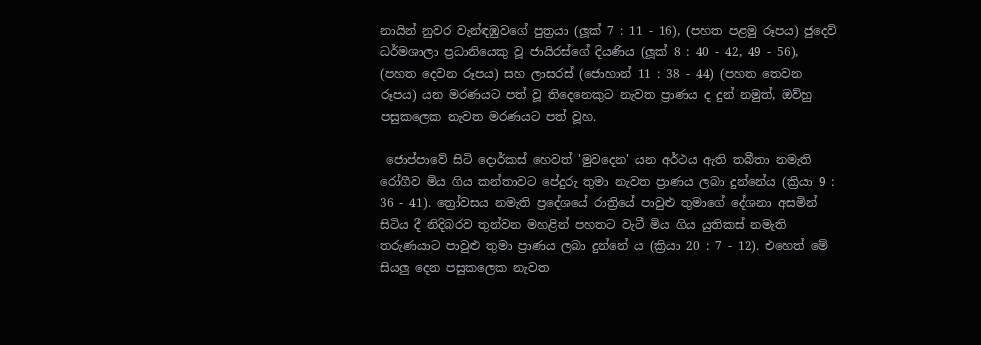නායින් නුවර වැන්ඳඹුවගේ පුත්‍රයා (ලූක් 7 : 11 - 16), (පහත පළමු රූපය) ජුදෙව් ධර්මශාලා ප්‍රධානියෙකු වූ ජායිරස්ගේ දියණිය (ලූක් 8 : 40 - 42, 49 - 56), (පහත දෙවන රූපය) සහ ලාසරස් (ජොහාන් 11 : 38 - 44) (පහත තෙවන රූපය) යන මරණයට පත් වූ තිදෙනෙකුට නැවත ප්‍රාණය ද දුන් නමුත්, ඔව්හු පසුකලෙක නැවත මරණයට පත් වූහ.

 ජොප්පාවේ සිටි දොර්කස් හෙවත් 'මුවදෙන' යන අර්ථය ඇති තබීතා නමැති රෝගීව මිය ගිය කන්තාවට පේදුරු තුමා නැවත ප්‍රාණය ලබා දුන්නේය (ක්‍රියා 9 : 36 - 41). ත්‍රෝවසය නමැති ප්‍රදේශයේ රාත්‍රියේ පාවුළු තුමාගේ දේශනා අසමින් සිටිය දී නිදිබරව තුන්වන මහළින් පහතට වැටී මිය ගිය යුතිකස් නමැති තරුණයාට පාවුළු තුමා ප්‍රාණය ලබා දුන්නේ ය (ක්‍රියා 20 : 7 - 12). එහෙත් මේ සියලු දෙන පසුකලෙක නැවත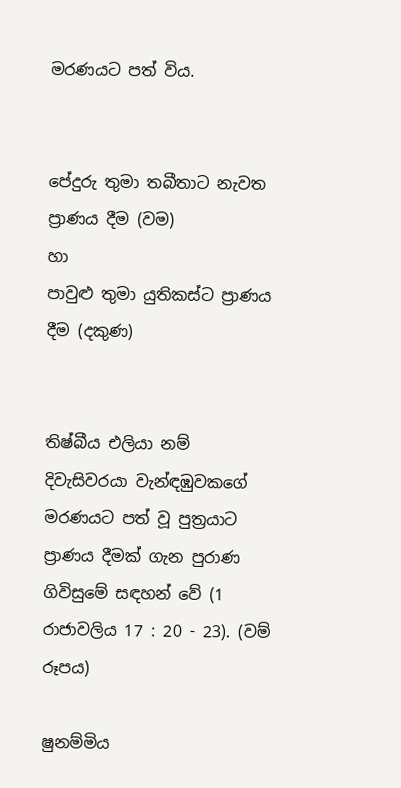මරණයට පත් විය.


පේදුරු තුමා තබීතාට නැවත ප්‍රාණය දීම (වම)
හා
පාවුළු තුමා යුතිකස්ට ප්‍රාණය දීම (දකුණ)


තිෂ්බීය එලියා නම් දිවැසිවරයා වැන්ඳඹුවකගේ මරණයට පත් වූ පුත්‍රයාට ප්‍රාණය දීමක් ගැන පුරාණ ගිවිසුමේ සඳහන් වේ (1 රාජාවලිය 17 : 20 - 23). (වම් රූපය)

ෂුනම්මිය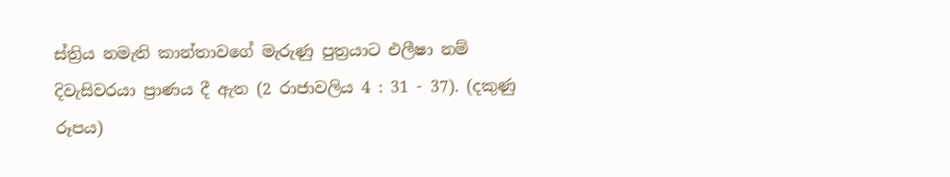ස්ත්‍රිය නමැති කාන්තාවගේ මැරුණු පුත්‍රයාට එලීෂා නම් දිවැසිවරයා ප්‍රාණය දී ඇත (2 රාජාවලිය 4 : 31 - 37). (දකුණු රූපය)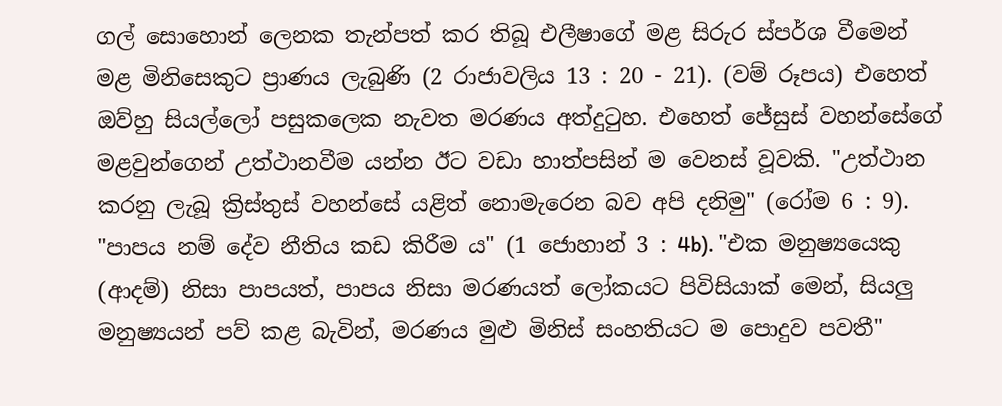ගල් සොහොන් ලෙනක තැන්පත් කර තිබූ එලීෂාගේ මළ සිරුර ස්පර්ශ වීමෙන් මළ මිනිසෙකුට ප්‍රාණය ලැබුණි (2 රාජාවලිය 13 : 20 - 21). (වම් රූපය) එහෙත් ඔව්හු සියල්ලෝ පසුකලෙක නැවත මරණය අත්දුටුහ. එහෙත් ජේසුස් වහන්සේගේ මළවුන්ගෙන් උත්ථානවීම යන්න ඊට වඩා හාත්පසින් ම වෙනස් වූවකි. "උත්ථාන කරනු ලැබූ ක්‍රිස්තුස් වහන්සේ යළිත් නොමැරෙන බව අපි දනිමු" (රෝම 6 : 9). "පාපය නම් දේව නීතිය කඩ කිරීම ය" (1 ජොහාන් 3 : 4b). "එක මනුෂ්‍යයෙකු (ආදම්) නිසා පාපයත්, පාපය නිසා මරණයත් ලෝකයට පිවිසියාක් මෙන්, සියලු මනුෂ්‍යයන් පව් කළ බැවින්, මරණය මුළු මිනිස් සංහතියට ම පොදුව පවතී"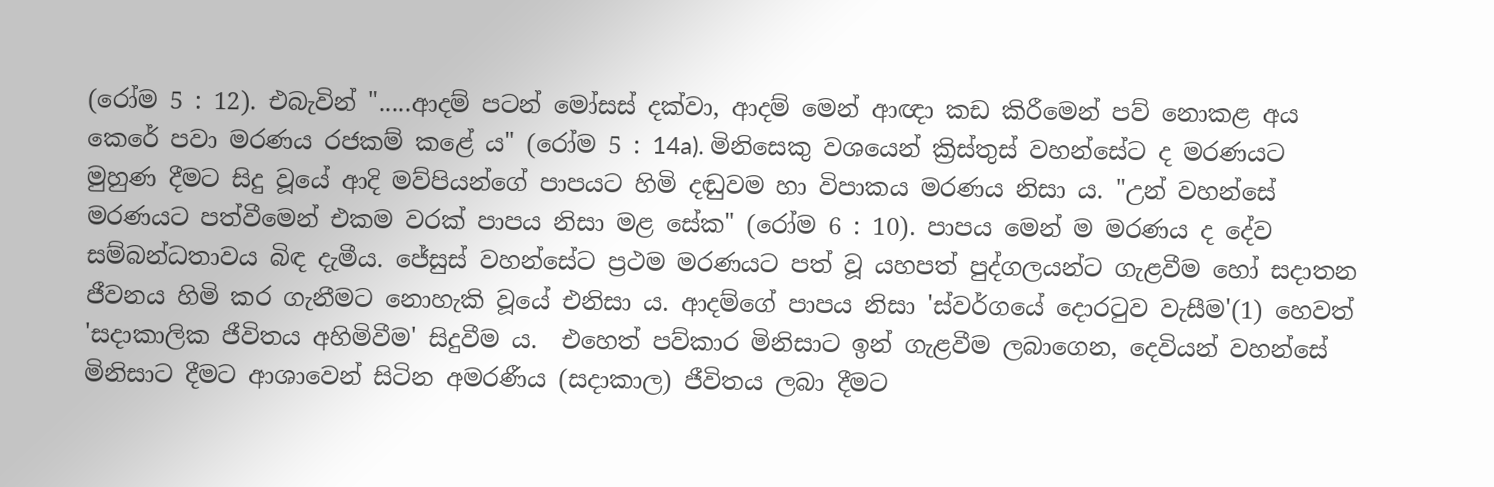(රෝම 5 : 12). එබැවින් ".....ආදම් පටන් මෝසස් දක්වා, ආදම් මෙන් ආඥා කඩ කිරීමෙන් පව් නොකළ අය කෙරේ පවා මරණය රජකම් කළේ ය" (රෝම 5 : 14a). මිනිසෙකු වශයෙන් ක්‍රිස්තුස් වහන්සේට ද මරණයට මුහුණ දීමට සිදු වූයේ ආදි මව්පියන්ගේ පාපයට හිමි දඬුවම හා විපාකය මරණය නිසා ය. "උන් වහන්සේ මරණයට පත්වීමෙන් එකම වරක් පාපය නිසා මළ සේක" (රෝම 6 : 10). පාපය මෙන් ම මරණය ද දේව සම්බන්ධතාවය බිඳ දැමීය. ජේසුස් වහන්සේට ප්‍රථම මරණයට පත් වූ යහපත් පුද්ගලයන්ට ගැළවීම හෝ සදාතන ජීවනය හිමි කර ගැනීමට නොහැකි වූයේ එනිසා ය. ආදම්ගේ පාපය නිසා 'ස්වර්ගයේ දොරටුව වැසීම'(1) හෙවත් 'සදාකාලික ජීවිතය අහිමිවීම' සිදුවීම ය.  එහෙත් පව්කාර මිනිසාට ඉන් ගැළවීම ලබාගෙන, දෙවියන් වහන්සේ මිනිසාට දීමට ආශාවෙන් සිටින අමරණීය (සදාකාල) ජීවිතය ලබා දීමට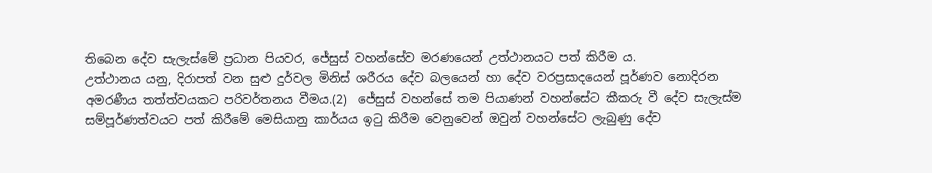තිබෙන දේව සැලැස්මේ ප්‍රධාන පියවර, ජේසුස් වහන්සේව මරණයෙන් උත්ථානයට පත් කිරීම ය.
උත්ථානය යනු, දිරාපත් වන සුළු දුර්වල මිනිස් ශරීරය දේව බලයෙන් හා දේව වරප්‍රසාදයෙන් පූර්ණව නොදිරන අමරණීය තත්ත්වයකට පරිවර්තනය වීමය.(2)  ජේසුස් වහන්සේ තම පියාණන් වහන්සේට කීකරු වී දේව සැලැස්ම සම්පූර්ණත්වයට පත් කිරීමේ මෙසියානු කාර්යය ඉටු කිරීම වෙනුවෙන් ඔවුන් වහන්සේට ලැබුණු දේව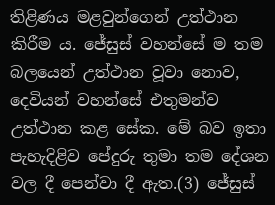තිළිණය මළවුන්ගෙන් උත්ථාන කිරීම ය. ජේසුස් වහන්සේ ම තම බලයෙන් උත්ථාන වූවා නොව, දෙවියන් වහන්සේ එතුමන්ව උත්ථාන කළ සේක. මේ බව ඉතා පැහැදිළිව පේදුරු තුමා තම දේශන වල දී පෙන්වා දී ඇත.(3) ජේසුස්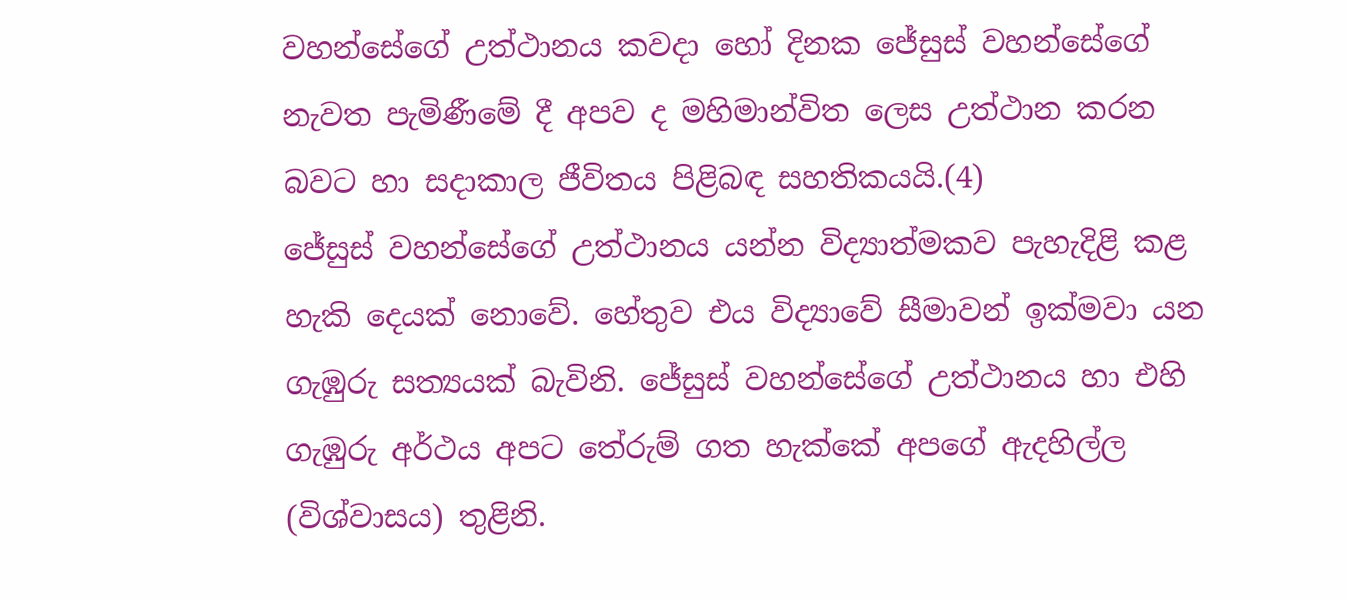වහන්සේගේ උත්ථානය කවදා හෝ දිනක ජේසුස් වහන්සේගේ නැවත පැමිණීමේ දී අපව ද මහිමාන්විත ලෙස උත්ථාන කරන බවට හා සදාකාල ජීවිතය පිළිබඳ සහතිකයයි.(4)
ජේසුස් වහන්සේගේ උත්ථානය යන්න විද්‍යාත්මකව පැහැදිළි කළ හැකි දෙයක් නොවේ. හේතුව එය විද්‍යාවේ සීමාවන් ඉක්මවා යන ගැඹුරු සත්‍යයක් බැවිනි. ජේසුස් වහන්සේගේ උත්ථානය හා එහි ගැඹුරු අර්ථය අපට තේරුම් ගත හැක්කේ අපගේ ඇදහිල්ල (විශ්වාසය) තුළිනි.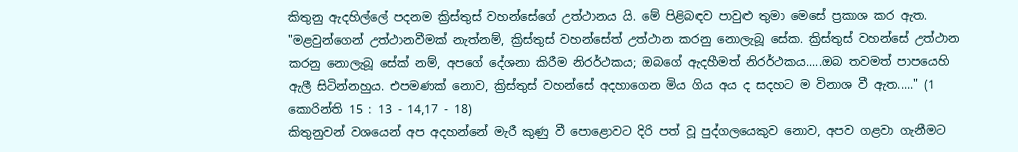කිතුනු ඇදහිල්ලේ පදනම ක්‍රිස්තුස් වහන්සේගේ උත්ථානය යි. මේ පිළිබඳව පාවුළු තුමා මෙසේ ප්‍රකාශ කර ඇත.
"මළවුන්ගෙන් උත්ථානවීමක් නැත්නම්, ක්‍රිස්තුස් වහන්සේත් උත්ථාන කරනු නොලැබූ සේක. ක්‍රිස්තුස් වහන්සේ උත්ථාන කරනු නොලැබූ සේක් නම්, අපගේ දේශනා කිරීම නිරර්ථකය; ඔබගේ ඇදහීමත් නිරර්ථකය.....ඔබ තවමත් පාපයෙහි ඇලී සිටින්නහුය. එපමණක් නොව, ක්‍රිස්තුස් වහන්සේ අදහාගෙන මිය ගිය අය ද සදහට ම විනාශ වී ඇත....." (1 කොරින්ති 15 : 13 - 14,17 - 18)
කිතුනුවන් වශයෙන් අප අදහන්නේ මැරී කුණු වී පොළොවට දිරි පත් වූ පුද්ගලයෙකුව නොව, අපව ගළවා ගැනීමට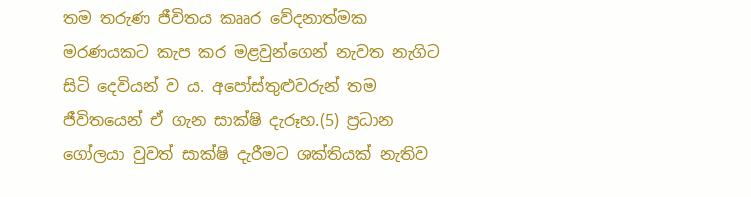තම තරුණ ජීවිතය කෲර වේදනාත්මක මරණයකට කැප කර මළවුන්ගෙන් නැවත නැගිට සිටි දෙවියන් ව ය. අපෝස්තුළුවරුන් තම ජීවිතයෙන් ඒ ගැන සාක්ෂි දැරූහ.(5) ප්‍රධාන ගෝලයා වුවත් සාක්ෂි දැරීමට ශක්තියක් නැතිව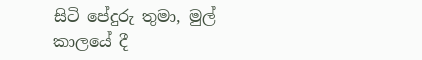සිටි පේදුරු තුමා, මුල් කාලයේ දී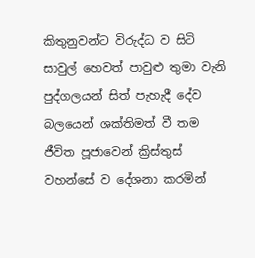කිතුනුවන්ට විරුද්ධ ව සිටි සාවුල් හෙවත් පාවුළු තුමා වැනි පුද්ගලයන් සිත් පැහැදී දේව බලයෙන් ශක්තිමත් වී තම ජීවිත පූජාවෙන් ක්‍රිස්තුස් වහන්සේ ව දේශනා කරමින්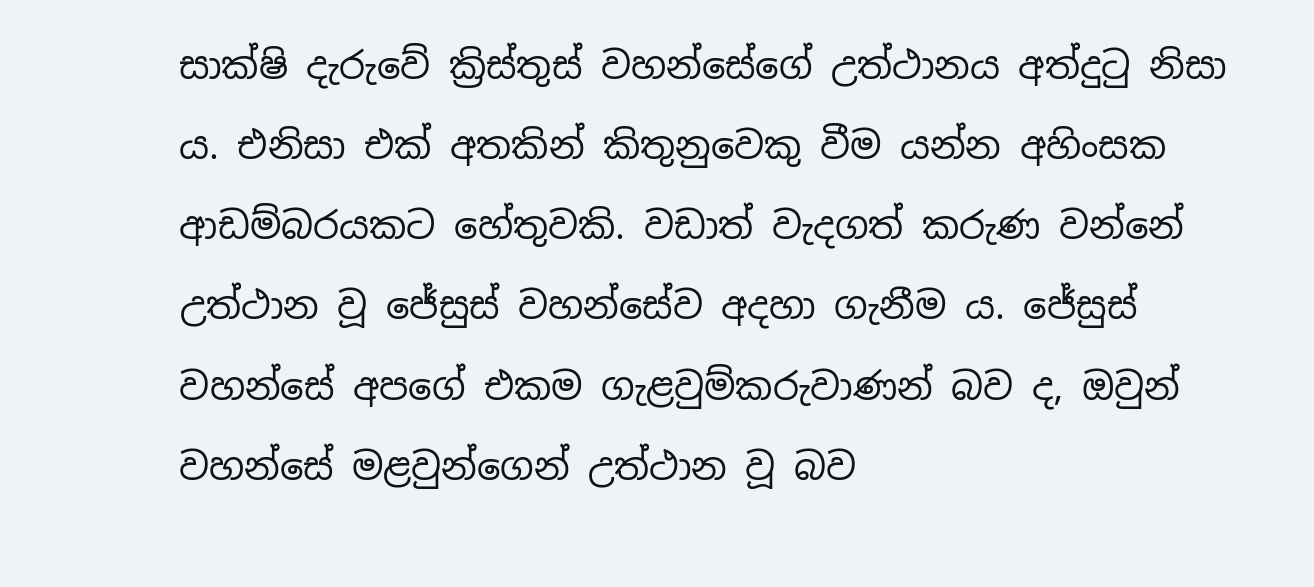සාක්ෂි දැරුවේ ක්‍රිස්තුස් වහන්සේගේ උත්ථානය අත්දුටු නිසා ය. එනිසා එක් අතකින් කිතුනුවෙකු වීම යන්න අහිංසක ආඩම්බරයකට හේතුවකි. වඩාත් වැදගත් කරුණ වන්නේ උත්ථාන වූ ජේසුස් වහන්සේව අදහා ගැනීම ය. ජේසුස් වහන්සේ අපගේ එකම ගැළවුම්කරුවාණන් බව ද, ඔවුන් වහන්සේ මළවුන්ගෙන් උත්ථාන වූ බව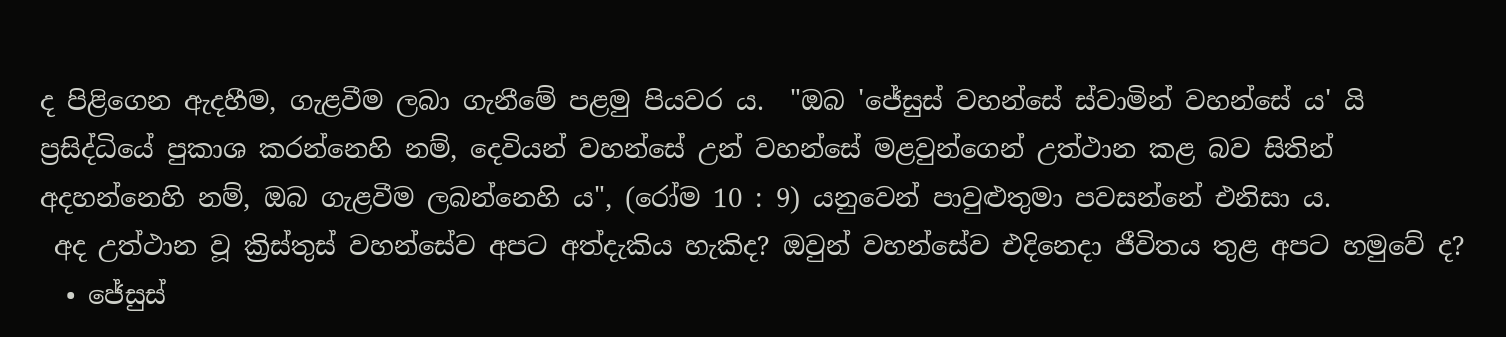ද පිළිගෙන ඇදහීම, ගැළවීම ලබා ගැනීමේ පළමු පියවර ය.  "ඔබ 'ජේසුස් වහන්සේ ස්වාමින් වහන්සේ ය' යි ප්‍රසිද්ධියේ පුකාශ කරන්නෙහි නම්, දෙවියන් වහන්සේ උන් වහන්සේ මළවුන්ගෙන් උත්ථාන කළ බව සිතින් අදහන්නෙහි නම්, ඔබ ගැළවීම ලබන්නෙහි ය", (රෝම 10 : 9) යනුවෙන් පාවුළුතුමා පවසන්නේ එනිසා ය.
 අද උත්ථාන වූ ක්‍රිස්තුස් වහන්සේව අපට අත්දැකිය හැකිද? ඔවුන් වහන්සේව එදිනෙදා ජීවිතය තුළ අපට හමුවේ ද?
  • ජේසුස්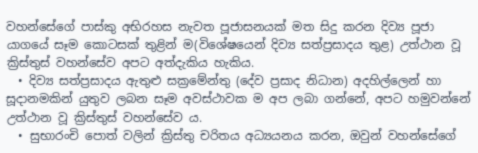වහන්සේගේ පාස්කු අභිරහස නැවත පූජාසනයක් මත සිදු කරන දිව්‍ය පූජා යාගයේ සෑම කොටසක් තුළින් ම(විශේෂයෙන් දිව්‍ය සත්ප්‍රසාදය තුළ) උත්ථාන වූ ක්‍රිස්තුස් වහන්සේව අපට අත්දැකිය හැකිය.
  • දිව්‍ය සත්ප්‍රසාදය ඇතුළු සක්‍රමේන්තු (දේව ප්‍රසාද නිධාන) අදහිල්ලෙන් හා සූදානමකින් යුතුව ලබන සෑම අවස්ථාවක ම අප ලබා ගන්නේ, අපට හමුවන්නේ උත්ථාන වූ ක්‍රිස්තුස් වහන්සේව ය.
  • සුභාරංචි පොත් වලින් ක්‍රිස්තු චරිතය අධ්‍යයනය කරන, ඔවුන් වහන්සේගේ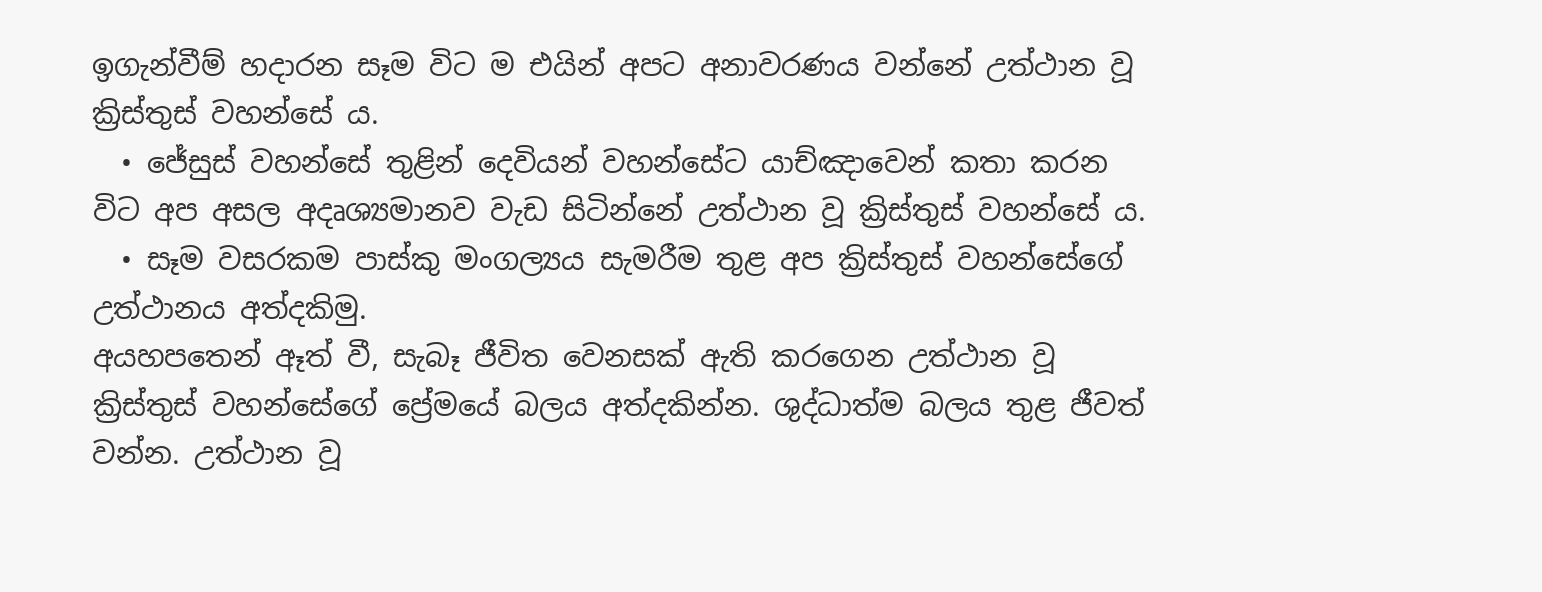ඉගැන්වීම් හදාරන සෑම විට ම එයින් අපට අනාවරණය වන්නේ උත්ථාන වූ ක්‍රිස්තුස් වහන්සේ ය.
  • ජේසුස් වහන්සේ තුළින් දෙවියන් වහන්සේට යාච්ඤාවෙන් කතා කරන විට අප අසල අදෘශ්‍යමානව වැඩ සිටින්නේ උත්ථාන වූ ක්‍රිස්තුස් වහන්සේ ය.
  • සෑම වසරකම පාස්කු මංගල්‍යය සැමරීම තුළ අප ක්‍රිස්තුස් වහන්සේගේ උත්ථානය අත්දකිමු.
අයහපතෙන් ඈත් වී, සැබෑ ජීවිත වෙනසක් ඇති කරගෙන උත්ථාන වූ ක්‍රිස්තුස් වහන්සේගේ ප්‍රේමයේ බලය අත්දකින්න. ශුද්ධාත්ම බලය තුළ ජීවත් වන්න. උත්ථාන වූ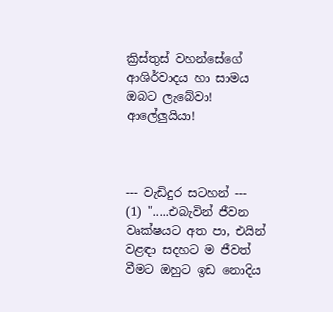ක්‍රිස්තුස් වහන්සේගේ ආශිර්වාදය හා සාමය ඔබට ලැබේවා! ආලේලුයියා!



--- වැඩිදුර සටහන් ---
(1) ".....එබැවින් ජීවන වෘක්ෂයට අත පා, එයින් වළඳා සදහට ම ජීවත් වීමට ඔහුට ඉඩ නොදිය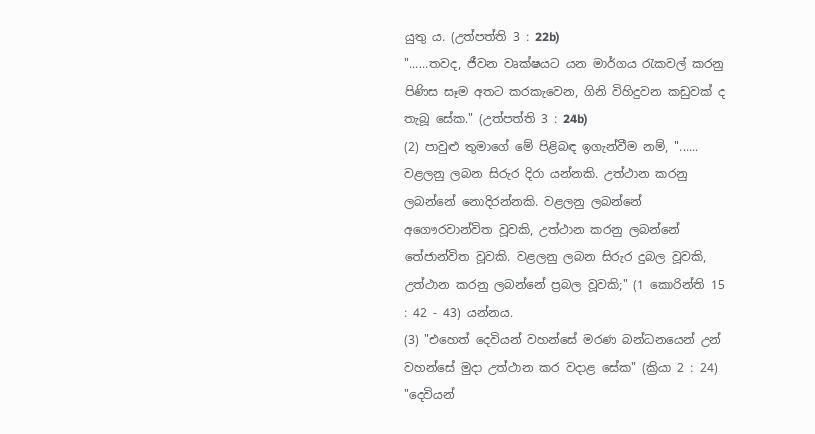යුතු ය. (උත්පත්ති 3 : 22b)
"......තවද, ජීවන වෘක්ෂයට යන මාර්ගය රැකවල් කරනු පිණිස සෑම අතට කරකැවෙන, ගිනි විහිදුවන කඩුවක් ද තැබූ සේක." (උත්පත්ති 3 : 24b)
(2) පාවුළු තුමාගේ මේ පිළිබඳ ඉගැන්වීම නම්, "...... වළලනු ලබන සිරුර දිරා යන්නකි. උත්ථාන කරනු ලබන්නේ නොදිරන්නකි. වළලනු ලබන්නේ අගෞරවාන්විත වූවකි, උත්ථාන කරනු ලබන්නේ තේජාන්විත වූවකි. වළලනු ලබන සිරුර දුබල වූවකි, උත්ථාන කරනු ලබන්නේ ප්‍රබල වූවකි;" (1 කොරින්ති 15 : 42 - 43) යන්නය.
(3) "එහෙත් දෙවියන් වහන්සේ මරණ බන්ධනයෙන් උන් වහන්සේ මුදා උත්ථාන කර වදාළ සේක" (ක්‍රියා 2 : 24) "දෙවියන්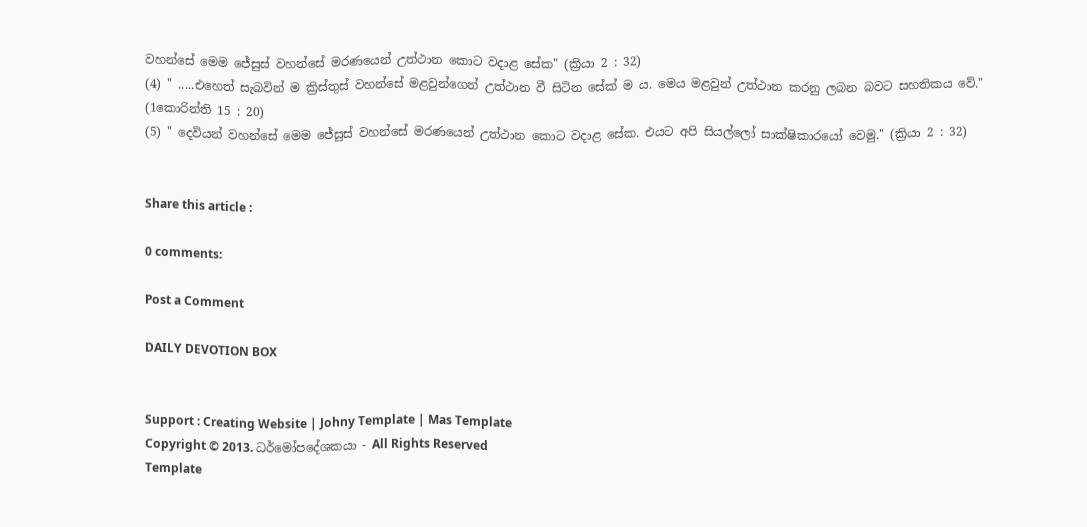වහන්සේ මෙම ජේසුස් වහන්සේ මරණයෙන් උත්ථාන කොට වදාළ සේක" (ක්‍රියා 2 : 32)
(4) " .....එහෙත් සැබවින් ම ක්‍රිස්තුස් වහන්සේ මළවුන්ගෙන් උත්ථාන වී සිටින සේක් ම ය. මෙය මළවුන් උත්ථාන කරනු ලබන බවට සහතිකය වේ." (1කොරින්ති 15 : 20)
(5) " දෙවියන් වහන්සේ මෙම ජේසුස් වහන්සේ මරණයෙන් උත්ථාන කොට වදාළ සේක. එයට අපි සියල්ලෝ සාක්ෂිකාරයෝ වෙමු." (ක්‍රියා 2 : 32)


Share this article :

0 comments:

Post a Comment

DAILY DEVOTION BOX


Support : Creating Website | Johny Template | Mas Template
Copyright © 2013. ධර්මෝපදේශකයා - All Rights Reserved
Template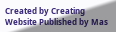Created by Creating Website Published by Mas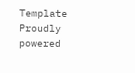Template
Proudly powered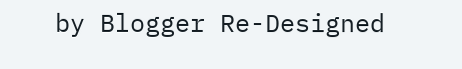by Blogger Re-Designed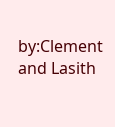by:Clement and Lasith